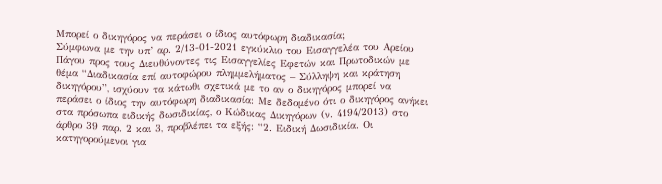Μπορεί ο δικηγόρος να περάσει ο ίδιος αυτόφωρη διαδικασία;
Σύμφωνα με την υπ’ αρ. 2/13-01-2021 εγκύκλιο του Εισαγγελέα του Αρείου Πάγου προς τους Διευθύνοντες τις Εισαγγελίες Εφετών και Πρωτοδικών με θέμα “Διαδικασία επί αυτοφώρου πλημμελήματος – Σύλληψη και κράτηση δικηγόρου”, ισχύουν τα κάτωθι σχετικά με το αν ο δικηγόρος μπορεί να περάσει ο ίδιος την αυτόφωρη διαδικασία: Με δεδομένο ότι ο δικηγόρος ανήκει στα πρόσωπα ειδικής δωσιδικίας, ο Κώδικας Δικηγόρων (ν. 4194/2013) στο άρθρο 39 παρ. 2 και 3, προβλέπει τα εξής: “2. Ειδική Δωσιδικία. Οι κατηγορούμενοι για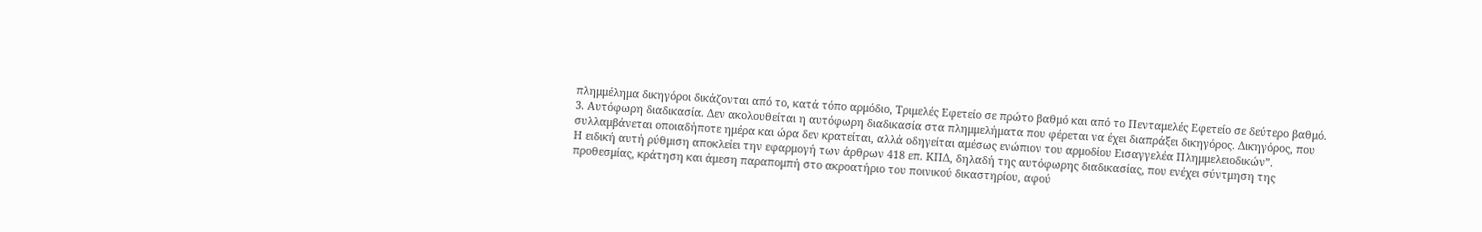πλημμέλημα δικηγόροι δικάζονται από το, κατά τόπο αρμόδιο, Τριμελές Εφετείο σε πρώτο βαθμό και από το Πενταμελές Εφετείο σε δεύτερο βαθμό. 3. Αυτόφωρη διαδικασία. Δεν ακολουθείται η αυτόφωρη διαδικασία στα πλημμελήματα που φέρεται να έχει διαπράξει δικηγόρος. Δικηγόρος, που συλλαμβάνεται οποιαδήποτε ημέρα και ώρα δεν κρατείται, αλλά οδηγείται αμέσως ενώπιον του αρμοδίου Εισαγγελέα Πλημμελειοδικών”.
Η ειδική αυτή ρύθμιση αποκλείει την εφαρμογή των άρθρων 418 επ. ΚΠΔ, δηλαδή της αυτόφωρης διαδικασίας, που ενέχει σύντμηση της προθεσμίας, κράτηση και άμεση παραπομπή στο ακροατήριο του ποινικού δικαστηρίου, αφού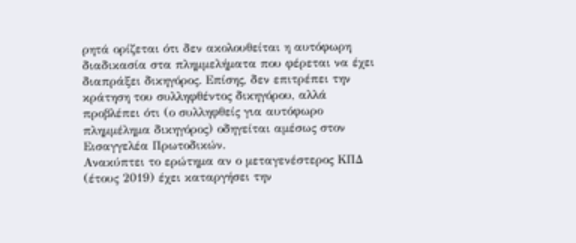ρητά ορίζεται ότι δεν ακολουθείται η αυτόφωρη διαδικασία στα πλημμελήματα που φέρεται να έχει διαπράξει δικηγόρος. Επίσης, δεν επιτρέπει την κράτηση του συλληφθέντος δικηγόρου, αλλά προβλέπει ότι (ο συλληφθείς για αυτόφωρο πλημμέλημα δικηγόρος) οδηγείται αμέσως στον Εισαγγελέα Πρωτοδικών.
Ανακύπτει το ερώτημα αν ο μεταγενέστερος ΚΠΔ (έτους 2019) έχει καταργήσει την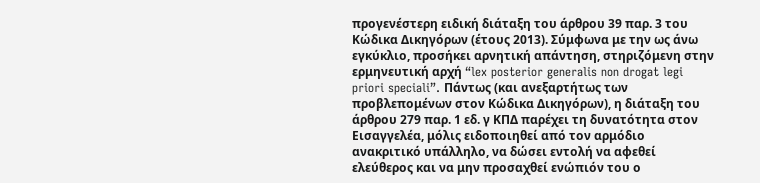προγενέστερη ειδική διάταξη του άρθρου 39 παρ. 3 του Κώδικα Δικηγόρων (έτους 2013). Σύμφωνα με την ως άνω εγκύκλιο, προσήκει αρνητική απάντηση, στηριζόμενη στην ερμηνευτική αρχή “lex posterior generalis non drogat legi priori speciali”. Πάντως (και ανεξαρτήτως των προβλεπομένων στον Κώδικα Δικηγόρων), η διάταξη του άρθρου 279 παρ. 1 εδ. γ ΚΠΔ παρέχει τη δυνατότητα στον Εισαγγελέα, μόλις ειδοποιηθεί από τον αρμόδιο ανακριτικό υπάλληλο, να δώσει εντολή να αφεθεί ελεύθερος και να μην προσαχθεί ενώπιόν του ο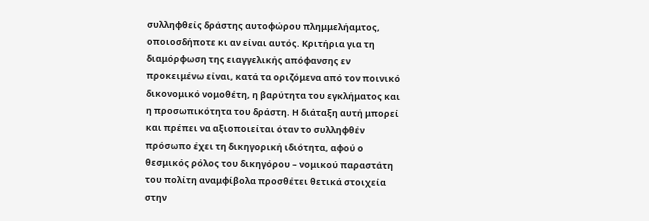συλληφθείς δράστης αυτοφώρου πλημμελήαμτος, οποιοσδήποτε κι αν είναι αυτός. Κριτήρια για τη διαμόρφωση της ειαγγελικής απόφανσης εν προκειμένω είναι, κατά τα οριζόμενα από τον ποινικό δικονομικό νομοθέτη, η βαρύτητα του εγκλήματος και η προσωπικότητα του δράστη. Η διάταξη αυτή μπορεί και πρέπει να αξιοποιείται όταν το συλληφθέν πρόσωπο έχει τη δικηγορική ιδιότητα, αφού ο θεσμικός ρόλος του δικηγόρου – νομικού παραστάτη του πολίτη αναμφίβολα προσθέτει θετικά στοιχεία στην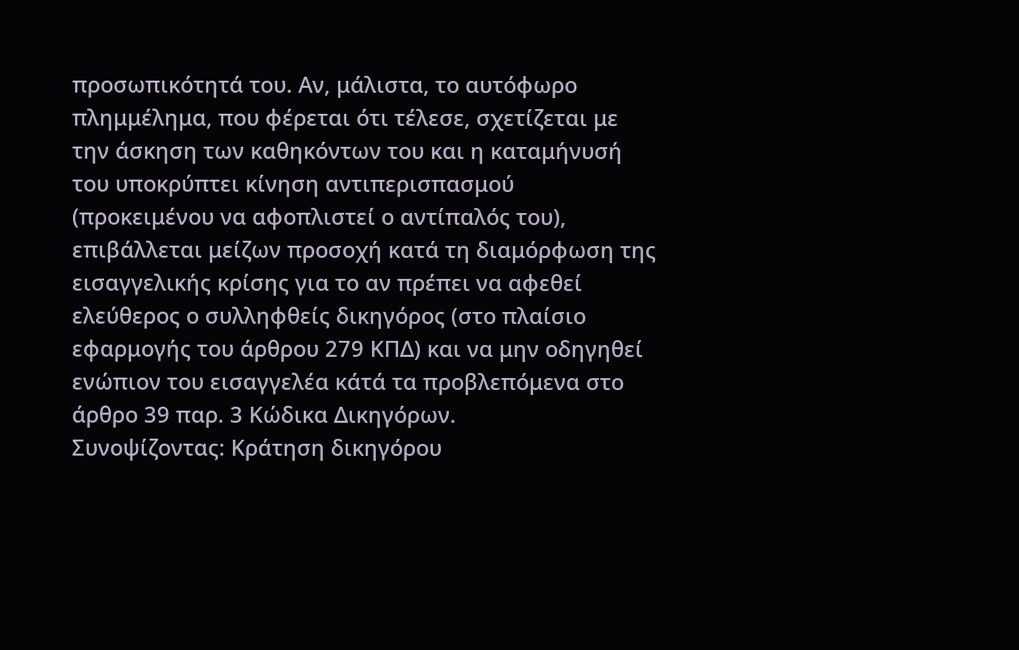προσωπικότητά του. Αν, μάλιστα, το αυτόφωρο πλημμέλημα, που φέρεται ότι τέλεσε, σχετίζεται με την άσκηση των καθηκόντων του και η καταμήνυσή του υποκρύπτει κίνηση αντιπερισπασμού (προκειμένου να αφοπλιστεί ο αντίπαλός του), επιβάλλεται μείζων προσοχή κατά τη διαμόρφωση της εισαγγελικής κρίσης για το αν πρέπει να αφεθεί ελεύθερος ο συλληφθείς δικηγόρος (στο πλαίσιο εφαρμογής του άρθρου 279 ΚΠΔ) και να μην οδηγηθεί ενώπιον του εισαγγελέα κάτά τα προβλεπόμενα στο άρθρο 39 παρ. 3 Κώδικα Δικηγόρων.
Συνοψίζοντας: Κράτηση δικηγόρου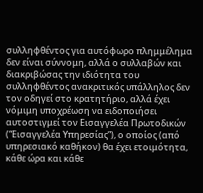συλληφθέντος για αυτόφωρο πλημμέλημα δεν είναι σύννομη, αλλά ο συλλαβών και διακριβώσας την ιδιότητα του συλληφθέντος ανακριτικός υπάλληλος δεν τον οδηγεί στο κρατητήριο, αλλά έχει νόμιμη υποχρέωση να ειδοποιήσει αυτοστιγμεί τον Εισαγγελέα Πρωτοδικών (“Εισαγγελέα Υπηρεσίας”), ο οποίος (από υπηρεσιακό καθήκον) θα έχει ετοιμότητα, κάθε ώρα και κάθε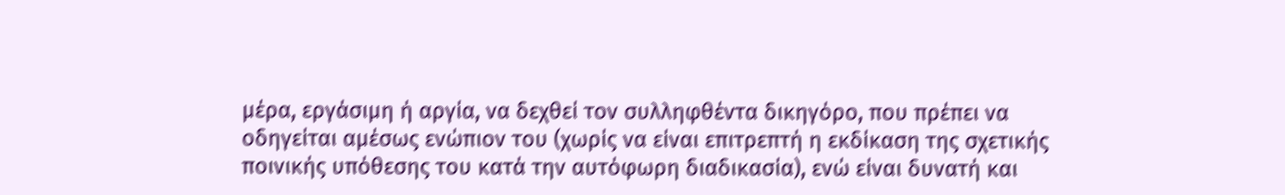μέρα, εργάσιμη ή αργία, να δεχθεί τον συλληφθέντα δικηγόρο, που πρέπει να οδηγείται αμέσως ενώπιον του (χωρίς να είναι επιτρεπτή η εκδίκαση της σχετικής ποινικής υπόθεσης του κατά την αυτόφωρη διαδικασία), ενώ είναι δυνατή και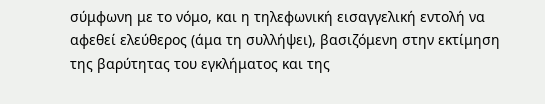σύμφωνη με το νόμο, και η τηλεφωνική εισαγγελική εντολή να αφεθεί ελεύθερος (άμα τη συλλήψει), βασιζόμενη στην εκτίμηση της βαρύτητας του εγκλήματος και της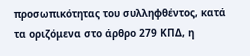προσωπικότητας του συλληφθέντος, κατά τα οριζόμενα στο άρθρο 279 ΚΠΔ, η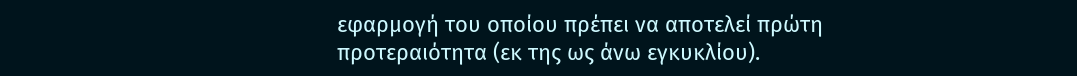εφαρμογή του οποίου πρέπει να αποτελεί πρώτη προτεραιότητα (εκ της ως άνω εγκυκλίου).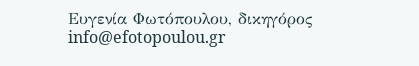Ευγενία Φωτόπουλου, δικηγόρος
info@efotopoulou.gr